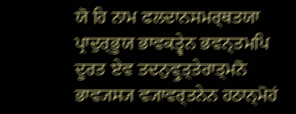ਯੋ ਹਿ ਨਾਮ ਫਲਦਾਨਸਮਰ੍ਥਤਯਾ ਪ੍ਰਾਦੁਰ੍ਭੂਯ ਭਾਵਕਤ੍ਵੇਨ ਭਵਨ੍ਤਮਪਿ ਦੂਰਤ ਏਵ ਤਦਨੁਵ੍ਰੁਤ੍ਤੇਰਾਤ੍ਮਨੋ ਭਾਵ੍ਯਸ੍ਯ ਵ੍ਯਾਵਰ੍ਤਨੇਨ ਹਠਾਨ੍ਮੋਹਂ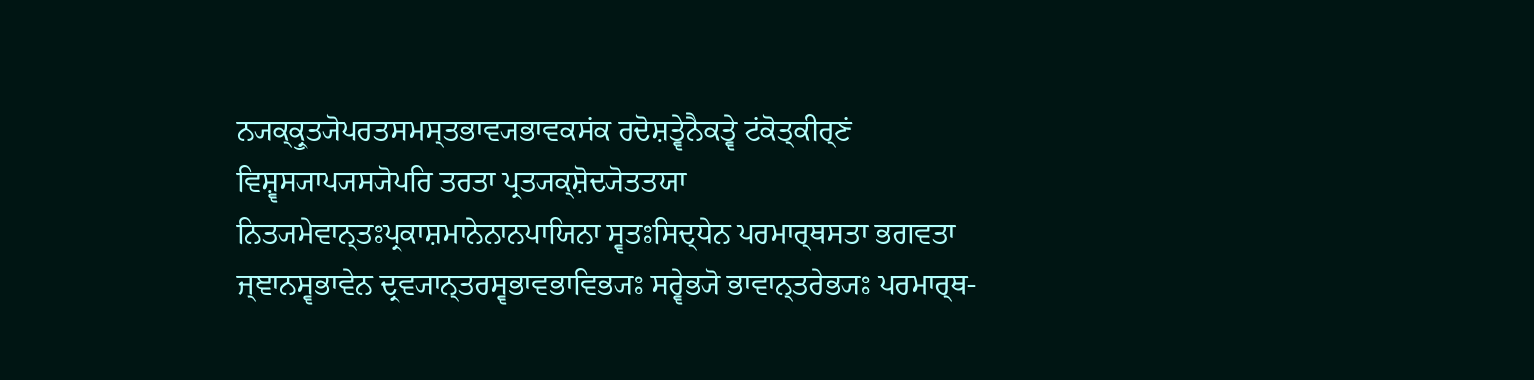ਨ੍ਯਕ੍ਕ੍ਰੁਤ੍ਯੋਪਰਤਸਮਸ੍ਤਭਾਵ੍ਯਭਾਵਕਸਂਕ ਰਦੋਸ਼ਤ੍ਵੇਨੈਕਤ੍ਵੇ ਟਂਕੋਤ੍ਕੀਰ੍ਣਂ ਵਿਸ਼੍ਵਸ੍ਯਾਪ੍ਯਸ੍ਯੋਪਰਿ ਤਰਤਾ ਪ੍ਰਤ੍ਯਕ੍ਸ਼ੋਦ੍ਯੋਤਤਯਾ ਨਿਤ੍ਯਮੇਵਾਨ੍ਤਃਪ੍ਰਕਾਸ਼ਮਾਨੇਨਾਨਪਾਯਿਨਾ ਸ੍ਵਤਃਸਿਦ੍ਧੇਨ ਪਰਮਾਰ੍ਥਸਤਾ ਭਗਵਤਾ ਜ੍ਞਾਨਸ੍ਵਭਾਵੇਨ ਦ੍ਰਵ੍ਯਾਨ੍ਤਰਸ੍ਵਭਾਵਭਾਵਿਭ੍ਯਃ ਸਰ੍ਵੇਭ੍ਯੋ ਭਾਵਾਨ੍ਤਰੇਭ੍ਯਃ ਪਰਮਾਰ੍ਥ-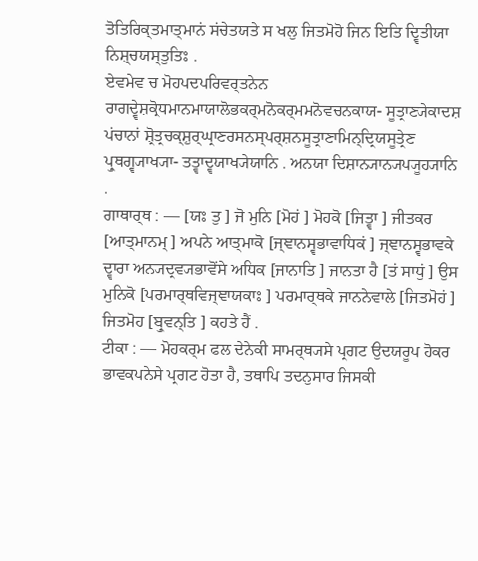ਤੋਤਿਰਿਕ੍ਤਮਾਤ੍ਮਾਨਂ ਸਂਚੇਤਯਤੇ ਸ ਖਲੁ ਜਿਤਮੋਹੋ ਜਿਨ ਇਤਿ ਦ੍ਵਿਤੀਯਾ ਨਿਸ਼੍ਚਯਸ੍ਤੁਤਿਃ .
ਏਵਮੇਵ ਚ ਮੋਹਪਦਪਰਿਵਰ੍ਤਨੇਨ ਰਾਗਦ੍ਵੇਸ਼ਕ੍ਰੋਧਮਾਨਮਾਯਾਲੋਭਕਰ੍ਮਨੋਕਰ੍ਮਮਨੋਵਚਨਕਾਯ- ਸੂਤ੍ਰਾਣ੍ਯੇਕਾਦਸ਼ ਪਂਚਾਨਾਂ ਸ਼੍ਰੋਤ੍ਰਚਕ੍ਸ਼ੁਰ੍ਘ੍ਰਾਣਰਸਨਸ੍ਪਰ੍ਸ਼ਨਸੂਤ੍ਰਾਣਾਮਿਨ੍ਦ੍ਰਿਯਸੂਤ੍ਰੇਣ ਪ੍ਰੁਥਗ੍ਵ੍ਯਾਖ੍ਯਾ- ਤਤ੍ਵਾਦ੍ਵਯਾਖ੍ਯੇਯਾਨਿ . ਅਨਯਾ ਦਿਸ਼ਾਨ੍ਯਾਨ੍ਯਪ੍ਯੂਹ੍ਯਾਨਿ .
ਗਾਥਾਰ੍ਥ : — [ਯਃ ਤੁ ] ਜੋ ਮੁਨਿ [ਮੋਹਂ ] ਮੋਹਕੋ [ਜਿਤ੍ਵਾ ] ਜੀਤਕਰ [ਆਤ੍ਮਾਨਮ੍ ] ਅਪਨੇ ਆਤ੍ਮਾਕੋ [ਜ੍ਞਾਨਸ੍ਵਭਾਵਾਧਿਕਂ ] ਜ੍ਞਾਨਸ੍ਵਭਾਵਕੇ ਦ੍ਵਾਰਾ ਅਨ੍ਯਦ੍ਰਵ੍ਯਭਾਵੋਂਸੇ ਅਧਿਕ [ਜਾਨਾਤਿ ] ਜਾਨਤਾ ਹੈ [ਤਂ ਸਾਧੁਂ ] ਉਸ ਮੁਨਿਕੋ [ਪਰਮਾਰ੍ਥਵਿਜ੍ਞਾਯਕਾਃ ] ਪਰਮਾਰ੍ਥਕੇ ਜਾਨਨੇਵਾਲੇ [ਜਿਤਮੋਹਂ ] ਜਿਤਮੋਹ [ਬ੍ਰੁਵਨ੍ਤਿ ] ਕਹਤੇ ਹੈਂ .
ਟੀਕਾ : — ਮੋਹਕਰ੍ਮ ਫਲ ਦੇਨੇਕੀ ਸਾਮਰ੍ਥ੍ਯਸੇ ਪ੍ਰਗਟ ਉਦਯਰੂਪ ਹੋਕਰ ਭਾਵਕਪਨੇਸੇ ਪ੍ਰਗਟ ਹੋਤਾ ਹੈ, ਤਥਾਪਿ ਤਦਨੁਸਾਰ ਜਿਸਕੀ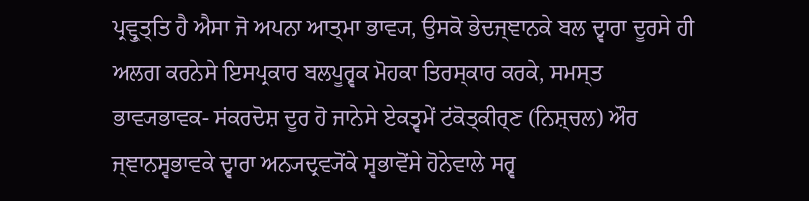ਪ੍ਰਵ੍ਰੁਤ੍ਤਿ ਹੈ ਐਸਾ ਜੋ ਅਪਨਾ ਆਤ੍ਮਾ ਭਾਵ੍ਯ, ਉਸਕੋ ਭੇਦਜ੍ਞਾਨਕੇ ਬਲ ਦ੍ਵਾਰਾ ਦੂਰਸੇ ਹੀ ਅਲਗ ਕਰਨੇਸੇ ਇਸਪ੍ਰਕਾਰ ਬਲਪੂਰ੍ਵਕ ਮੋਹਕਾ ਤਿਰਸ੍ਕਾਰ ਕਰਕੇ, ਸਮਸ੍ਤ ਭਾਵ੍ਯਭਾਵਕ- ਸਂਕਰਦੋਸ਼ ਦੂਰ ਹੋ ਜਾਨੇਸੇ ਏਕਤ੍ਵਮੇਂ ਟਂਕੋਤ੍ਕੀਰ੍ਣ (ਨਿਸ਼੍ਚਲ) ਔਰ ਜ੍ਞਾਨਸ੍ਵਭਾਵਕੇ ਦ੍ਵਾਰਾ ਅਨ੍ਯਦ੍ਰਵ੍ਯੋਂਕੇ ਸ੍ਵਭਾਵੋਂਸੇ ਹੋਨੇਵਾਲੇ ਸਰ੍ਵ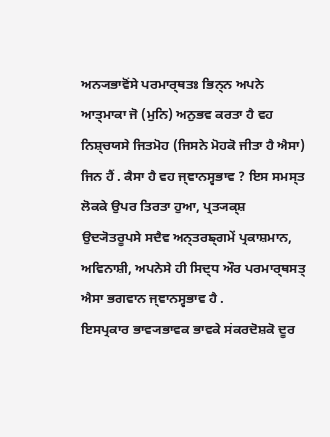ਅਨ੍ਯਭਾਵੋਂਸੇ ਪਰਮਾਰ੍ਥਤਃ ਭਿਨ੍ਨ ਅਪਨੇ ਆਤ੍ਮਾਕਾ ਜੋ (ਮੁਨਿ) ਅਨੁਭਵ ਕਰਤਾ ਹੈ ਵਹ ਨਿਸ਼੍ਚਯਸੇ ਜਿਤਮੋਹ (ਜਿਸਨੇ ਮੋਹਕੋ ਜੀਤਾ ਹੈ ਐਸਾ) ਜਿਨ ਹੈਂ . ਕੈਸਾ ਹੈ ਵਹ ਜ੍ਞਾਨਸ੍ਵਭਾਵ ? ਇਸ ਸਮਸ੍ਤ ਲੋਕਕੇ ਉਪਰ ਤਿਰਤਾ ਹੁਆ, ਪ੍ਰਤ੍ਯਕ੍ਸ਼ ਉਦ੍ਯੋਤਰੂਪਸੇ ਸਦੈਵ ਅਨ੍ਤਰਙ੍ਗਮੇਂ ਪ੍ਰਕਾਸ਼ਮਾਨ, ਅਵਿਨਾਸ਼ੀ, ਅਪਨੇਸੇ ਹੀ ਸਿਦ੍ਧ ਔਰ ਪਰਮਾਰ੍ਥਸਤ੍ ਐਸਾ ਭਗਵਾਨ ਜ੍ਞਾਨਸ੍ਵਭਾਵ ਹੈ .
ਇਸਪ੍ਰਕਾਰ ਭਾਵ੍ਯਭਾਵਕ ਭਾਵਕੇ ਸਂਕਰਦੋਸ਼ਕੋ ਦੂਰ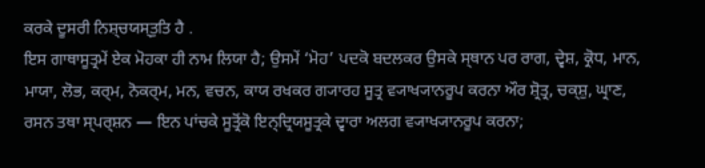ਕਰਕੇ ਦੂਸਰੀ ਨਿਸ਼੍ਚਯਸ੍ਤੁਤਿ ਹੈ .
ਇਸ ਗਾਥਾਸੂਤ੍ਰਮੇਂ ਏਕ ਮੋਹਕਾ ਹੀ ਨਾਮ ਲਿਯਾ ਹੈ; ਉਸਮੇਂ ‘ਮੋਹ’ ਪਦਕੋ ਬਦਲਕਰ ਉਸਕੇ ਸ੍ਥਾਨ ਪਰ ਰਾਗ, ਦ੍ਵੇਸ਼, ਕ੍ਰੋਧ, ਮਾਨ, ਮਾਯਾ, ਲੋਭ, ਕਰ੍ਮ, ਨੋਕਰ੍ਮ, ਮਨ, ਵਚਨ, ਕਾਯ ਰਖਕਰ ਗ੍ਯਾਰਹ ਸੂਤ੍ਰ ਵ੍ਯਾਖ੍ਯਾਨਰੂਪ ਕਰਨਾ ਔਰ ਸ਼੍ਰੋਤ੍ਰ, ਚਕ੍ਸ਼ੁ, ਘ੍ਰਾਣ, ਰਸਨ ਤਥਾ ਸ੍ਪਰ੍ਸ਼ਨ — ਇਨ ਪਾਂਚਕੇ ਸੂਤ੍ਰੋਂਕੋ ਇਨ੍ਦ੍ਰਿਯਸੂਤ੍ਰਕੇ ਦ੍ਵਾਰਾ ਅਲਗ ਵ੍ਯਾਖ੍ਯਾਨਰੂਪ ਕਰਨਾ;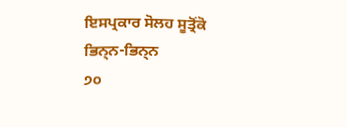ਇਸਪ੍ਰਕਾਰ ਸੋਲਹ ਸੂਤ੍ਰੋਂਕੋ ਭਿਨ੍ਨ-ਭਿਨ੍ਨ
੭੦